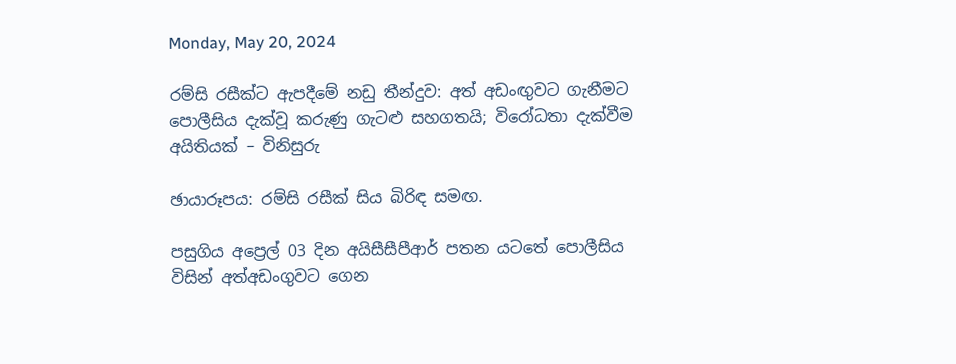Monday, May 20, 2024

රම්සි රසීක්ට ඇපදීමේ නඩු තීන්දුව: අත් අඩංඟුවට ගැනීමට පොලීසිය දැක්වූ කරුණු ගැටළු සහගතයි; විරෝධතා දැක්වීම අයිතියක් – විනිසුරු

ඡායාරූපය: රම්සි රසීක් සිය බිරිඳ සමඟ.

පසුගිය අප්‍රෙල් 03 දින අයිසීසීපීආර් පතන යටතේ පොලීසිය විසින් අත්අඩංගුවට ගෙන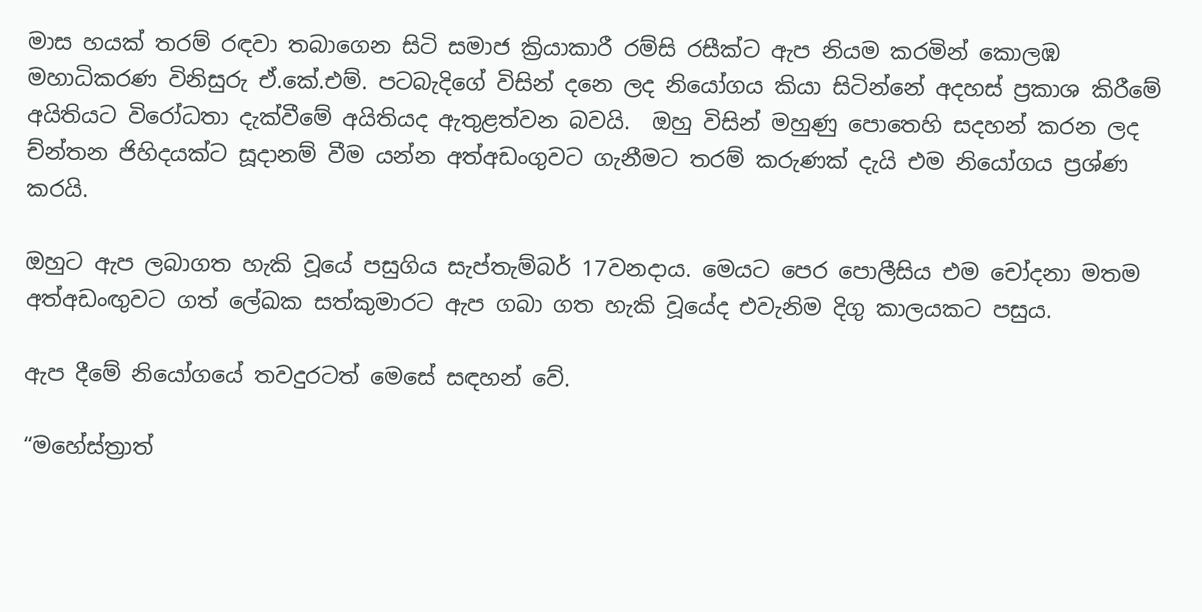මාස හයක් තරම් රඳවා තබාගෙන සිටි සමාජ ක්‍රියාකාරී රම්සි රසීක්ට ඇප නියම කරමින් කොලඹ මහාධිකරණ විනිසුරු ඒ.කේ.එම්. පටබැදිගේ විසින් දනෙ ලද නියෝගය කියා සිටින්නේ අදහස් ප්‍රකාශ කිරීමේ අයිතියට විරෝධතා දැක්වීමේ අයිතියද ඇතුළත්වන බවයි.  ඔහු විසින් මහුණු පොතෙහි සදහන් කරන ලද ච්න්තන ජිහිදයක්ට සූදානම් වීම යන්න අත්අඩංගුවට ගැනීමට තරම් කරුණක් දැයි එම නියෝගය ප්‍රශ්ණ කරයි.

ඔහුට ඇප ලබාගත හැකි වූයේ පසුගිය සැප්තැම්බර් 17වනදාය. මෙයට පෙර පොලීසිය එම චෝදනා මතම අත්අඩංඟුවට ගත් ලේඛක සත්කුමාරට ඇප ගබා ගත හැකි වූයේද එවැනිම දිගු කාලයකට පසුය.

ඇප දීමේ නියෝගයේ තවදුරටත් මෙසේ සඳහන් වේ.

“මහේස්ත්‍රාත්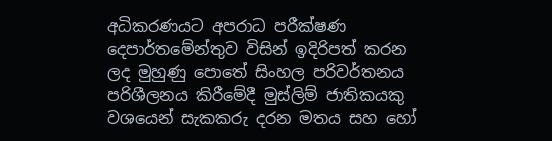අධිකරණයට අපරාධ පරීක්ෂණ දෙපාර්තමේන්තුව විසින් ඉදිරිපත් කරන ලද මුහුණු පොතේ සිංහල පරිවර්තනය පරිශීලනය කිරීමේදී මුස්ලිම් ජාතිකයකු වශයෙන් සැකකරු දරන මතය සහ හෝ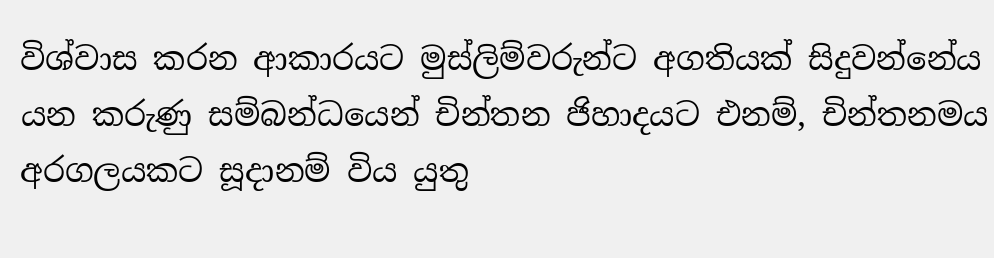විශ්වාස කරන ආකාරයට මුස්ලිම්වරුන්ට අගතියක් සිදුවන්නේය යන කරුණු සම්බන්ධයෙන් චින්තන ජිහාදයට එනම්, චින්තනමය අරගලයකට සූදානම් විය යුතු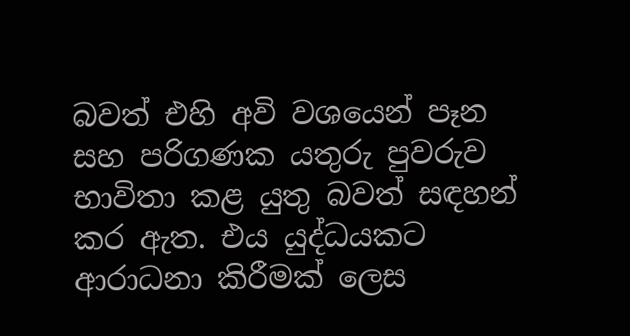බවත් එහි අවි වශයෙන් පෑන සහ පරිගණක යතුරු පුවරුව භාවිතා කළ යුතු බවත් සඳහන් කර ඇත. එය යුද්ධයකට ආරාධනා කිරීමක් ලෙස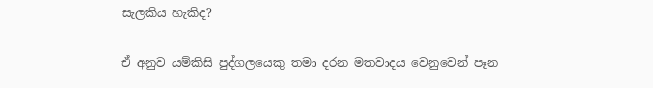සැලකිය හැකිද?

ඒ අනුව යම්කිසි පුද්ගලයෙකු තමා දරන මතවාදය වෙනුවෙන් පෑන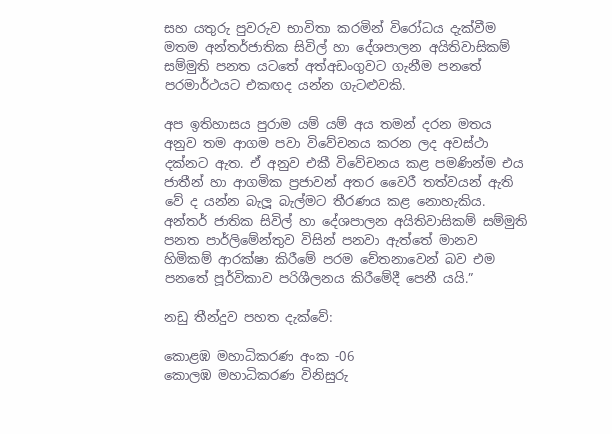සහ යතුරු පුවරුව භාවිතා කරමින් විරෝධය දැක්වීම මතම අන්තර්ජාතික සිවිල් හා දේශපාලන අයිතිවාසිකම් සම්මුති පනත යටතේ අත්අඩංගුවට ගැනීම පනතේ පරමාර්ථයට එකඟද යන්න ගැටළුවකි.

අප ඉතිහාසය පුරාම යම් යම් අය තමන් දරන මතය අනුව තම ආගම පවා විවේචනය කරන ලද අවස්ථා දක්නට ඇත. ඒ අනුව එකී විවේචනය කළ පමණින්ම එය ජාතීන් හා ආගමික ප්‍රජාවන් අතර වෛරී තත්වයන් ඇති වේ ද යන්න බැලූ බැල්මට තීරණය කළ නොහැකිය. අන්තර් ජාතික සිවිල් හා දේශපාලන අයිතිවාසිකම් සම්මුති පනත පාර්ලිමේන්තුව විසින් පනවා ඇත්තේ මානව හිමිකම් ආරක්ෂා කිරීමේ පරම චේතනාවෙන් බව එම පනතේ පූර්විකාව පරිශීලනය කිරීමේදී පෙනී යයි.”

නඩු තීන්දුව පහත දැක්වේ:

කොළඹ මහාධිකරණ අංක -06
කොලඹ මහාධිකරණ විනිසුරු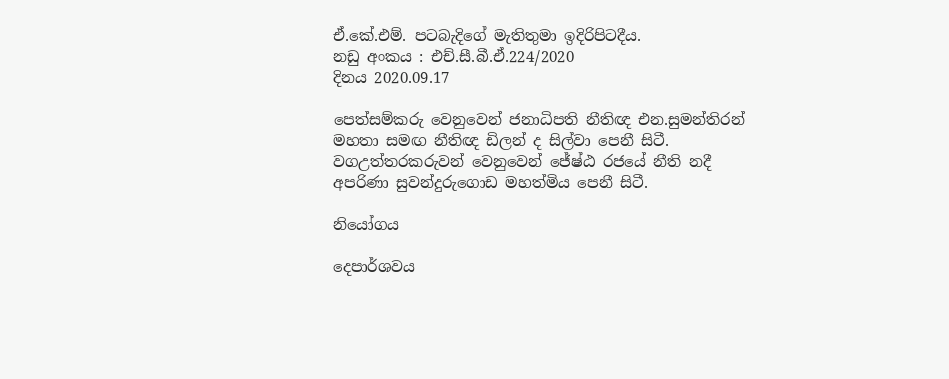ඒ.කේ.එම්. පටබැදිගේ මැතිතුමා ඉදිරිපිටදීය.
නඩු අංකය : එච්.සී.බී.ඒ.224/2020
දිනය 2020.09.17

පෙත්සම්කරු වෙනුවෙන් ජනාධිපති නීතිඥ එන.සුමන්තිරන් මහතා සමඟ නීතිඥ ඩිලන් ද සිල්වා පෙනී සිටී.
වගඋත්තරකරුවන් වෙනුවෙන් ජේෂ්ඨ රජයේ නීති නදී අපරිණා සුවන්දුරුගොඩ මහත්මිය පෙනී සිටී.

නියෝගය

දෙපාර්ශවය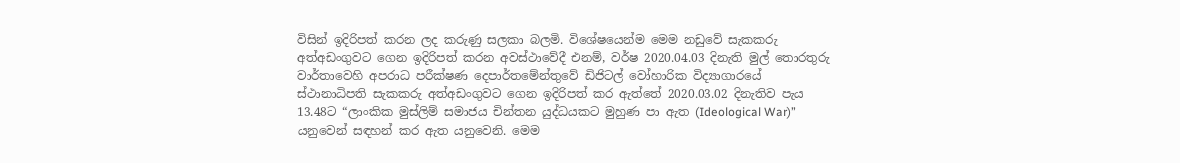විසින් ඉදිරිපත් කරන ලද කරුණු සලකා බලමි. විශේෂයෙන්ම මෙම නඩුවේ සැකකරු අත්අඩංගුවට ගෙන ඉදිරිපත් කරන අවස්ථාවේදී එනම්, වර්ෂ 2020.04.03 දිනැති මුල් තොරතුරු වාර්තාවෙහි අපරාධ පරීක්ෂණ දෙපාර්තමේන්තුවේ ඩිජිටල් වෝහාරික විද්‍යාගාරයේ ස්ථානාධිපති සැකකරු අත්අඩංගුවට ගෙන ඉදිරිපත් කර ඇත්තේ 2020.03.02 දිනැතිව පැය 13.48ට “ලාංකික මුස්ලිම් සමාජය චින්තන යුද්ධයකට මුහුණ පා ඇත (Ideological War)” යනුවෙන් සඳහන් කර ඇත යනුවෙනි. මෙම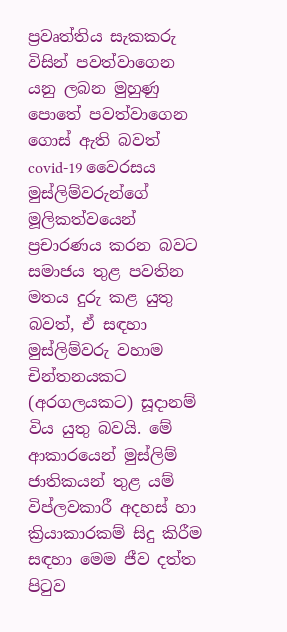ප්‍රවෘත්තිය සැකකරු විසින් පවත්වාගෙන යනු ලබන මුහුණු පොතේ පවත්වාගෙන ගොස් ඇති බවත් covid-19 වෛරසය මුස්ලිම්වරුන්ගේ මූලිකත්වයෙන් ප්‍රචාරණය කරන බවට සමාජය තුළ පවතින මතය දුරු කළ යුතු බවත්, ඒ සඳහා මුස්ලිම්වරු වහාම චින්තනයකට (අරගලයකට) සූදානම් විය යුතු බවයි. මේ ආකාරයෙන් මුස්ලිම් ජාතිකයන් තුළ යම් විප්ලවකාරී අදහස් හා ක්‍රියාකාරකම් සිදු කිරීම සඳහා මෙම ජීව දත්ත පිටුව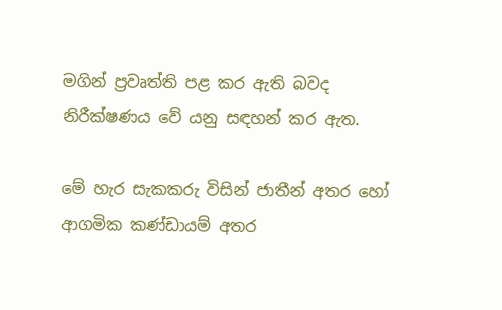මගින් ප්‍රවෘත්ති පළ කර ඇති බවද නිරීක්ෂණය වේ යනු සඳහන් කර ඇත.

මේ හැර සැකකරු විසින් ජාතීන් අතර හෝ ආගමික කණ්ඩායම් අතර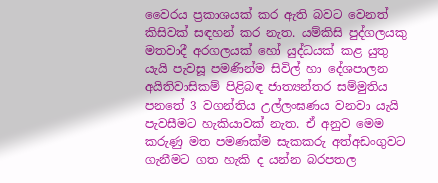වෛරය ප්‍රකාශයක් කර ඇති බවට වෙනත් කිසිවක් සඳහන් කර නැත. යම්කිසි පුද්ගලයකු මතවාදී අරගලයක් හෝ යුද්ධයක් කළ යුතු යැයි පැවසූ පමණින්ම සිවිල් හා දේශපාලන අයිතිවාසිකම් පිළිබඳ ජාත්‍යන්තර සම්මුතිය පනතේ 3 වගන්තිය උල්ලංඝණය වනවා යැයි පැවසීමට හැකියාවක් නැත. ඒ අනුව මෙම කරුණු මත පමණක්ම සැකකරු අත්අඩංගුවට ගැනීමට ගත හැකි ද යන්න බරපතල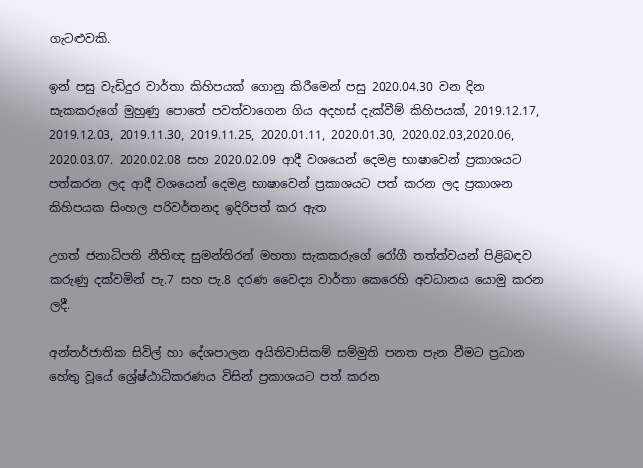ගැටළුවකි.

ඉන් පසු වැඩිදුර වාර්තා කිහිපයක් ගොනු කිරීමෙන් පසු 2020.04.30 වන දින සැකකරුගේ මුහුණු පොතේ පවත්වාගෙන ගිය අදහස් දැක්වීම් කිහිපයක්, 2019.12.17, 2019.12.03, 2019.11.30, 2019.11.25, 2020.01.11, 2020.01.30, 2020.02.03,2020.06, 2020.03.07. 2020.02.08 සහ 2020.02.09 ආදී වශයෙන් දෙමළ භාෂාවෙන් ප්‍රකාශයට පත්කරන ලද ආදී වශයෙන් දෙමළ භාෂාවෙන් ප්‍රකාශයට පත් කරන ලද ප්‍රකාශන කිහිපයක සිංහල පරිවර්තනද ඉදිරිපත් කර ඇත

උගත් ජනාධිපති නීතිඥ සුමන්තිරන් මහතා සැකකරුගේ රෝගී තත්ත්වයන් පිළිබඳව කරුණු දක්වමින් පැ.7 සහ පැ.8 දරණ වෛද්‍ය වාර්තා කෙරෙහි අවධානය යොමු කරන ලදී.

අන්තර්ජාතික සිවිල් හා දේශපාලන අයිතිවාසිකම් සම්මුති පනත පැන වීමට ප්‍රධාන හේතු වූයේ ශ්‍රේෂ්ඨාධිකරණය විසින් ප්‍රකාශයට පත් කරන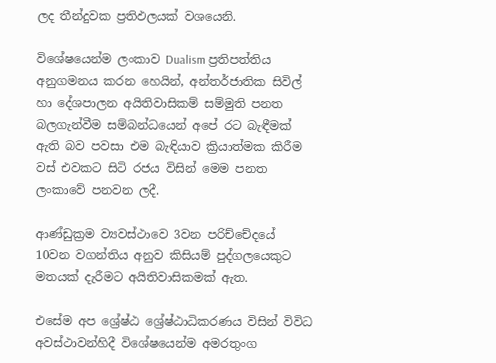ලද තීන්දුවක ප්‍රතිඵලයක් වශයෙනි.

විශේෂයෙන්ම ලංකාව Dualism ප්‍රතිපත්තිය අනුගමනය කරන හෙයින්, අන්තර්ජාතික සිවිල් හා දේශපාලන අයිතිවාසිකම් සම්මුති පනත බලගැන්වීම සම්බන්ධයෙන් අපේ රට බැඳීමක් ඇති බව පවසා එම බැඳියාව ක්‍රියාත්මක කිරීම වස් එවකට සිටි රජය විසින් මෙම පනත ලංකාවේ පනවන ලදී.

ආණ්ඩුක්‍රම ව්‍යවස්ථාවෙ 3වන පරිච්චේදයේ 10වන වගන්තිය අනුව කිසියම් පුද්ගලයෙකුට මතයක් දැරීමට අයිතිවාසිකමක් ඇත.

එසේම අප ශ්‍රේෂ්ඨ ශ්‍රේෂ්ඨාධිකරණය විසින් විවිධ අවස්ථාවන්හිදී විශේෂයෙන්ම අමරතුංග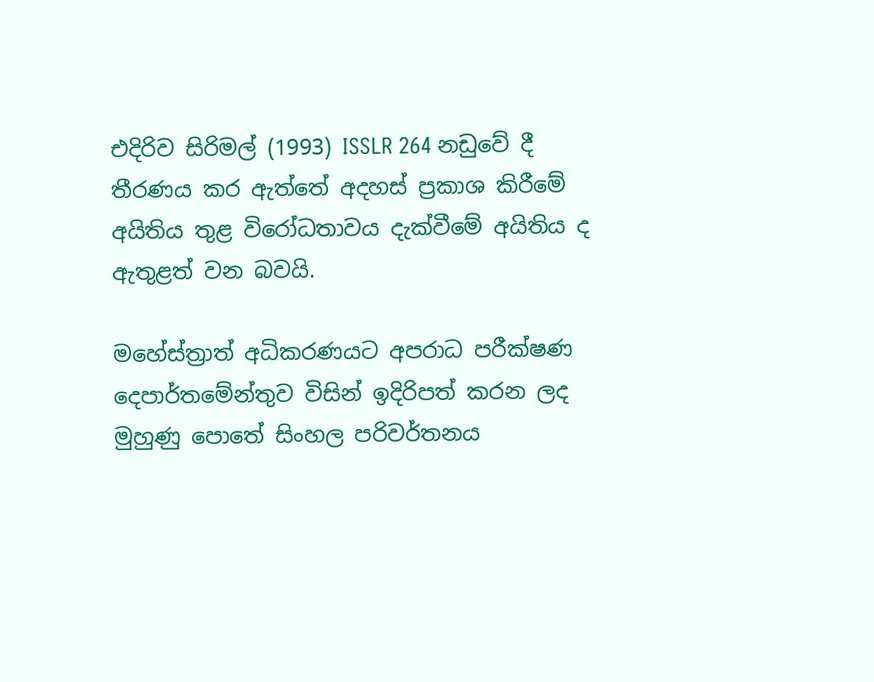එදිරිව සිරිමල් (1993) ISSLR 264 නඩුවේ දී තීරණය කර ඇත්තේ අදහස් ප්‍රකාශ කිරීමේ අයිතිය තුළ විරෝධතාවය දැක්වීමේ අයිතිය ද ඇතුළත් වන බවයි.

මහේස්ත්‍රාත් අධිකරණයට අපරාධ පරීක්ෂණ දෙපාර්තමේන්තුව විසින් ඉදිරිපත් කරන ලද මුහුණු පොතේ සිංහල පරිවර්තනය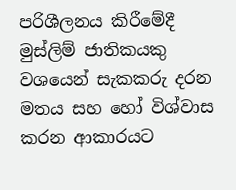පරිශීලනය කිරීමේදී මුස්ලිම් ජාතිකයකු වශයෙන් සැකකරු දරන මතය සහ හෝ විශ්වාස කරන ආකාරයට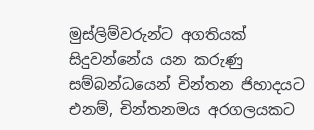මුස්ලිම්වරුන්ට අගතියක් සිදුවන්නේය යන කරුණු සම්බන්ධයෙන් චින්තන ජිහාදයට එනම්, චින්තනමය අරගලයකට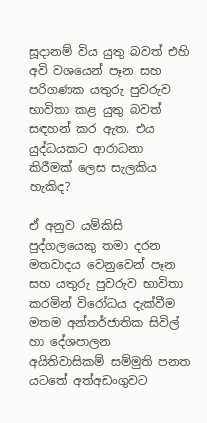සූදානම් විය යුතු බවත් එහි අවි වශයෙන් පෑන සහ පරිගණක යතුරු පුවරුව භාවිතා කළ යුතු බවත් සඳහන් කර ඇත. එය යුද්ධයකට ආරාධනා කිරීමක් ලෙස සැලකිය හැකිද?

ඒ අනුව යම්කිසි පුද්ගලයෙකු තමා දරන මතවාදය වෙනුවෙන් පෑන සහ යතුරු පුවරුව භාවිතා කරමින් විරෝධය දැක්වීම මතම අන්තර්ජාතික සිවිල් හා දේශපාලන අයිතිවාසිකම් සම්මුති පනත යටතේ අත්අඩංගුවට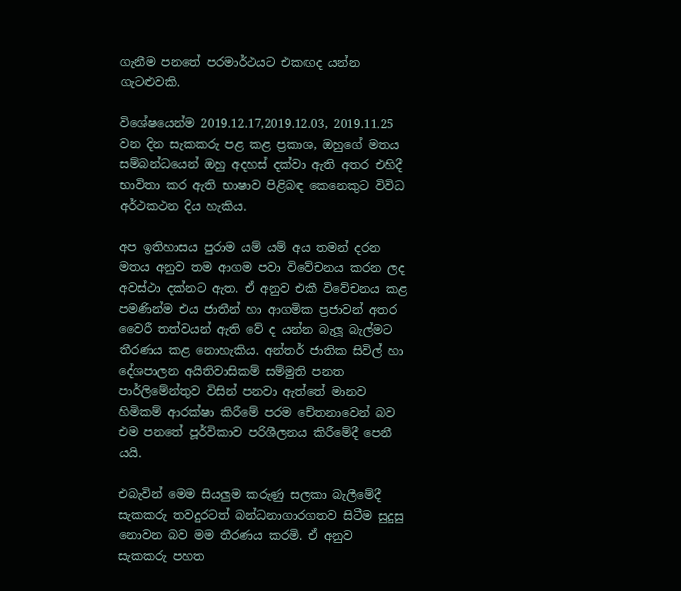ගැනීම පනතේ පරමාර්ථයට එකඟද යන්න ගැටළුවකි.

විශේෂයෙන්ම 2019.12.17,2019.12.03, 2019.11.25 වන දින සැකකරු පළ කළ ප්‍රකාශ, ඔහුගේ මතය සම්බන්ධයෙන් ඔහු අදහස් දක්වා ඇති අතර එහිදී භාවිතා කර ඇති භාෂාව පිළිබඳ කෙනෙකුට විවිධ අර්ථකථන දිය හැකිය.

අප ඉතිහාසය පුරාම යම් යම් අය තමන් දරන මතය අනුව තම ආගම පවා විවේචනය කරන ලද අවස්ථා දක්නට ඇත. ඒ අනුව එකී විවේචනය කළ පමණින්ම එය ජාතීන් හා ආගමික ප්‍රජාවන් අතර වෛරී තත්වයන් ඇති වේ ද යන්න බැලූ බැල්මට තීරණය කළ නොහැකිය. අන්තර් ජාතික සිවිල් හා දේශපාලන අයිතිවාසිකම් සම්මුති පනත පාර්ලිමේන්තුව විසින් පනවා ඇත්තේ මානව හිමිකම් ආරක්ෂා කිරීමේ පරම චේතනාවෙන් බව එම පනතේ පූර්විකාව පරිශීලනය කිරීමේදී පෙනී යයි.

එබැවින් මෙම සියලුම කරුණු සලකා බැලීමේදී සැකකරු තවදුරටත් බන්ධනාගාරගතව සිටීම සුදුසු නොවන බව මම තීරණය කරමි. ඒ අනුව සැකකරු පහත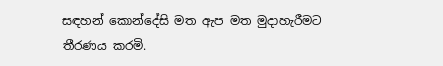සඳහන් කොන්දේසි මත ඇප මත මුදාහැරීමට තීරණය කරමි.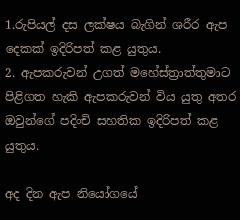1.රුපියල් දස ලක්ෂය බැගින් ශරීර ඇප දෙකක් ඉදිරිපත් කළ යුතුය.
2. ඇපකරුවන් උගත් මහේස්ත්‍රාත්තුමාට පිළිගත හැකි ඇපකරුවන් විය යුතු අතර ඔවුන්ගේ පදිංචි සහතික ඉදිරිපත් කළ යුතුය.

අද දින ඇප නියෝගයේ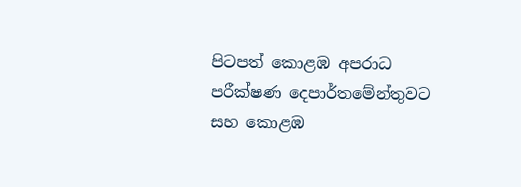පිටපත් කොළඹ අපරාධ පරීක්ෂණ දෙපාර්තමේන්තුවට සහ කොළඹ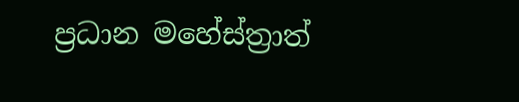ප්‍රධාන මහේස්ත්‍රාත්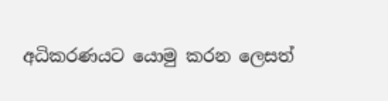අධිකරණයට යොමු කරන ලෙසත්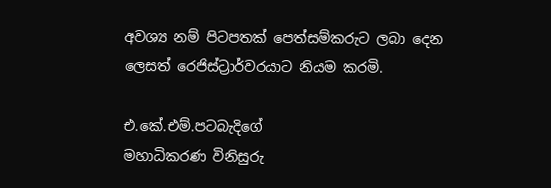අවශ්‍ය නම් පිටපතක් පෙත්සම්කරුට ලබා දෙන ලෙසත් රෙජිස්ට්‍රාර්වරයාට නියම කරමි.

එ.කේ.එම්.පටබැදිගේ
මහාධිකරණ විනිසුරු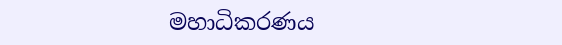මහාධිකරණය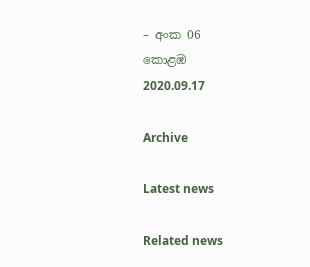– අංක 06
කොළඹ
2020.09.17

Archive

Latest news

Related news